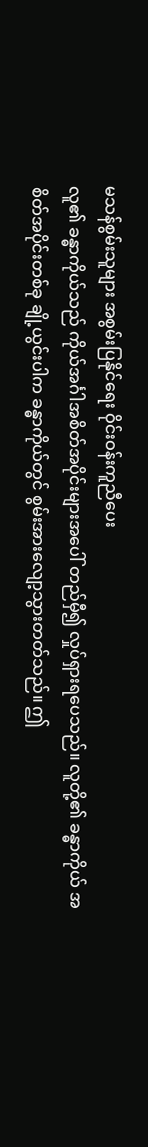မသန်စွမ်းသူများ အစွမ်းပြနိုင်ရေး ဝိုင်းဝန်းကူညီပေး
လူ၏ ခန္ဓာကိုယ်သည် ကိုယ်အင်္ဂါအစိတ်အပိုင်းများအပေါ် တည်မှီ၍ လှုပ်ရှားရပေသည်။ လူတို့၏ ခန္ဓာကိုယ် အစိတ်အပိုင်းတစ်ခု ချို့ယွင်းပါက ခန္ဓာကိုယ်တွင် စွမ်းအားလျော့သွားတတ်သည်။ ဤ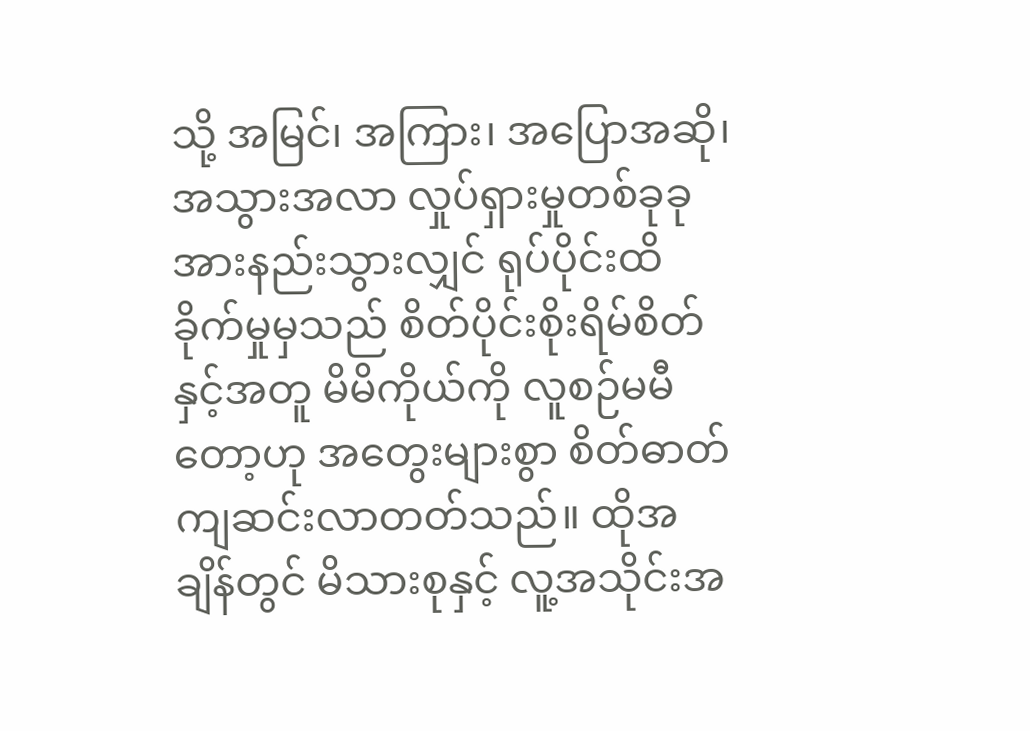သို့ အမြင်၊ အကြား၊ အပြောအဆို၊ အသွားအလာ လှုပ်ရှားမှုတစ်ခုခု အားနည်းသွားလျှင် ရုပ်ပိုင်းထိခိုက်မှုမှသည် စိတ်ပိုင်းစိုးရိမ်စိတ်နှင့်အတူ မိမိကိုယ်ကို လူစဉ်မမီတော့ဟု အတွေးများစွာ စိတ်ဓာတ်ကျဆင်းလာတတ်သည်။ ထိုအချိန်တွင် မိသားစုနှင့် လူ့အသိုင်းအ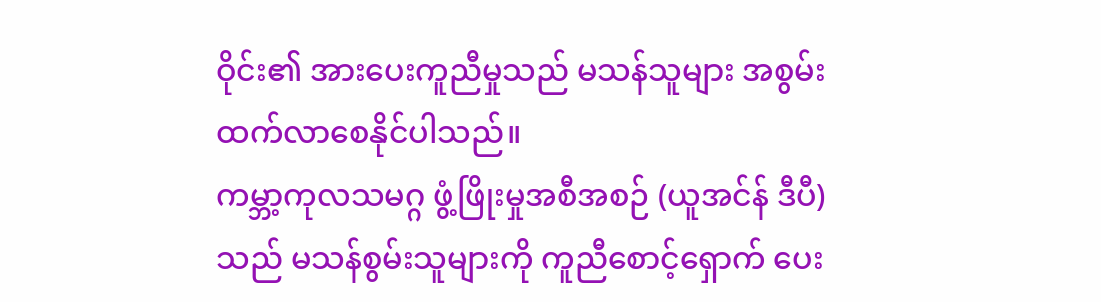ဝိုင်း၏ အားပေးကူညီမှုသည် မသန်သူများ အစွမ်းထက်လာစေနိုင်ပါသည်။
ကမ္ဘာ့ကုလသမဂ္ဂ ဖွံ့ဖြိုးမှုအစီအစဉ် (ယူအင်န် ဒီပီ) သည် မသန်စွမ်းသူများကို ကူညီစောင့်ရှောက် ပေး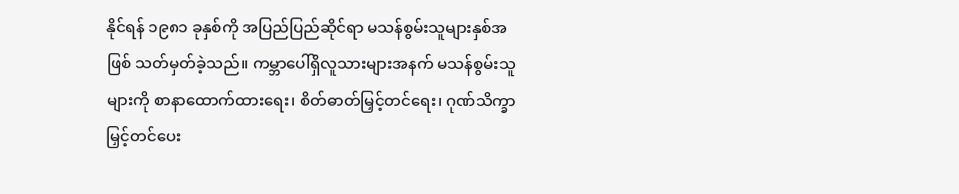နိုင်ရန် ၁၉၈၁ ခုနှစ်ကို အပြည်ပြည်ဆိုင်ရာ မသန်စွမ်းသူများနှစ်အဖြစ် သတ်မှတ်ခဲ့သည်။ ကမ္ဘာပေါ်ရှိလူသားများအနက် မသန်စွမ်းသူများကို စာနာထောက်ထားရေး၊ စိတ်ဓာတ်မြှင့်တင်ရေး၊ ဂုဏ်သိက္ခာမြှင့်တင်ပေး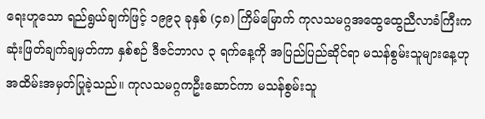ရေးဟူသော ရည်ရွယ်ချက်ဖြင့် ၁၉၉၃ ခုနှစ် (၄၈) ကြိမ်မြောက် ကုလသမဂ္ဂအထွေထွေညီလာခံကြီးက ဆုံးဖြတ်ချက်ချမှတ်ကာ နှစ်စဉ် ဒီဇင်ဘာလ ၃ ရက်နေ့ကို အပြည်ပြည်ဆိုင်ရာ မသန်စွမ်းသူများနေ့ဟု အထိမ်းအမှတ်ပြုခဲ့သည်။ ကုလသမဂ္ဂကဦးဆောင်ကာ မသန်စွမ်းသူ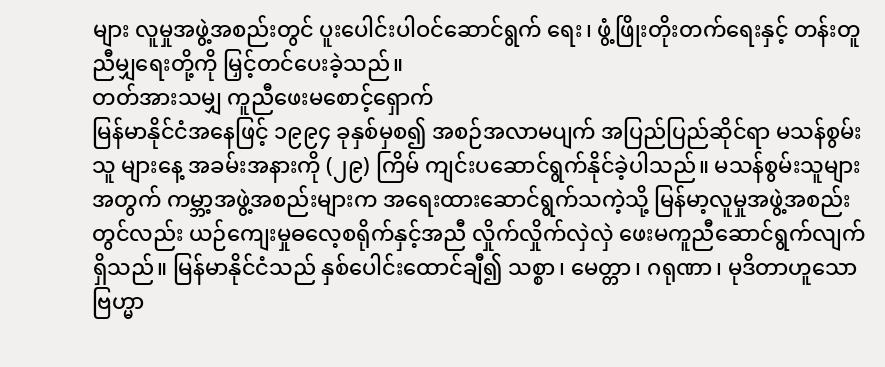များ လူမှုအဖွဲ့အစည်းတွင် ပူးပေါင်းပါဝင်ဆောင်ရွက် ရေး၊ ဖွံ့ဖြိုးတိုးတက်ရေးနှင့် တန်းတူညီမျှရေးတို့ကို မြှင့်တင်ပေးခဲ့သည်။
တတ်အားသမျှ ကူညီဖေးမစောင့်ရှောက်
မြန်မာနိုင်ငံအနေဖြင့် ၁၉၉၄ ခုနှစ်မှစ၍ အစဉ်အလာမပျက် အပြည်ပြည်ဆိုင်ရာ မသန်စွမ်းသူ များနေ့ အခမ်းအနားကို (၂၉) ကြိမ် ကျင်းပဆောင်ရွက်နိုင်ခဲ့ပါသည်။ မသန်စွမ်းသူများအတွက် ကမ္ဘာ့အဖွဲ့အစည်းများက အရေးထားဆောင်ရွက်သကဲ့သို့ မြန်မာ့လူမှုအဖွဲ့အစည်းတွင်လည်း ယဉ်ကျေးမှုဓလေ့စရိုက်နှင့်အညီ လှိုက်လှိုက်လှဲလှဲ ဖေးမကူညီဆောင်ရွက်လျက်ရှိသည်။ မြန်မာနိုင်ငံသည် နှစ်ပေါင်းထောင်ချီ၍ သစ္စာ၊ မေတ္တာ၊ ဂရုဏာ၊ မုဒိတာဟူသော ဗြဟ္မာ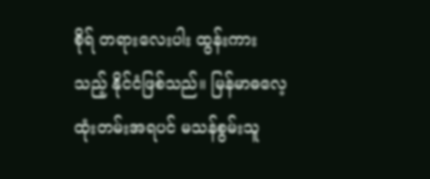စိုရ် တရားလေးပါး ထွန်းကား သည့် နိုင်ငံဖြစ်သည်။ မြန်မာဓလေ့ထုံးတမ်းအရပင် မသန်စွမ်းသူ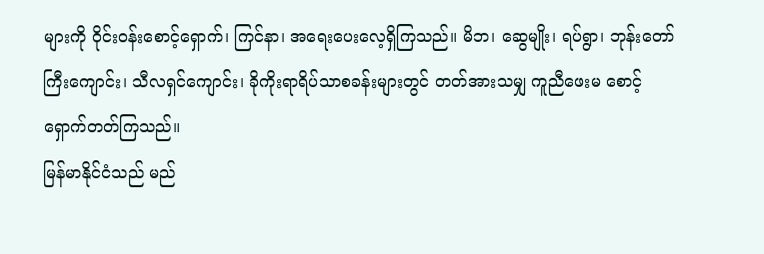များကို ဝိုင်းဝန်းစောင့်ရှောက်၊ ကြင်နာ၊ အရေးပေးလေ့ရှိကြသည်။ မိဘ၊ ဆွေမျိုး၊ ရပ်ရွာ၊ ဘုန်းတော်ကြီးကျောင်း၊ သီလရှင်ကျောင်း၊ ခိုကိုးရာရိပ်သာစခန်းများတွင် တတ်အားသမျှ ကူညီဖေးမ စောင့်ရှောက်တတ်ကြသည်။
မြန်မာနိုင်ငံသည် မည်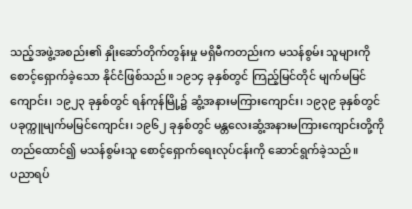သည့်အဖွဲ့အစည်း၏ နှိုးဆော်တိုက်တွန်းမှု မရှိမီကတည်းက မသန်စွမ်း သူများကို စောင့်ရှောက်ခဲ့သော နိုင်ငံဖြစ်သည်။ ၁၉၁၄ ခုနှစ်တွင် ကြည့်မြင်တိုင် မျက်မမြင် ကျောင်း၊ ၁၉၂၃ ခုနှစ်တွင် ရန်ကုန်မြို့၌ ဆွံ့အနားမကြားကျောင်း၊ ၁၉၃၉ ခုနှစ်တွင် ပခုက္ကူမျက်မမြင်ကျောင်း၊ ၁၉၆၂ ခုနှစ်တွင် မန္တလေးဆွံ့အနားမကြားကျောင်းတို့ကို တည်ထောင်၍ မသန်စွမ်းသူ စောင့်ရှောက်ရေးလုပ်ငန်းကို ဆောင်ရွက်ခဲ့သည်။
ပညာရပ်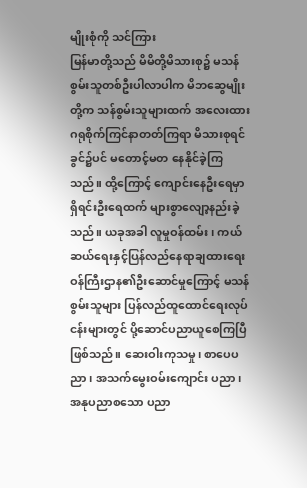မျိုးစုံကို သင်ကြား
မြန်မာတို့သည် မိမိတို့မိသားစု၌ မသန်စွမ်းသူတစ်ဦးပါလာပါက မိဘဆွေမျိုးတို့က သန်စွမ်းသူများထက် အလေးထားဂရုစိုက်ကြင်နာတတ်ကြရာ မိသားစုရင်ခွင်၌ပင် မတောင့်မတ နေနိုင်ခဲ့ကြသည်။ ထို့ကြောင့် ကျောင်းနေဦးရေမှာ ရှိရင်းဦးရေထက် များစွာလျော့နည်းခဲ့သည်။ ယခုအခါ လူမှုဝန်ထမ်း၊ ကယ်ဆယ်ရေးနှင့်ပြန်လည်နေရာချထားရေး ဝန်ကြီးဌာန၏ဦးဆောင်မှုကြောင့် မသန်စွမ်းသူများ ပြန်လည်ထူထောင်ရေးလုပ်ငန်းများတွင် ပို့ဆောင်ပညာယူစေကြပြီဖြစ်သည်။ ဆေးဝါးကုသမှု၊ စာပေပညာ၊ အသက်မွေးဝမ်းကျောင်း ပညာ၊ အနုပညာစသော ပညာ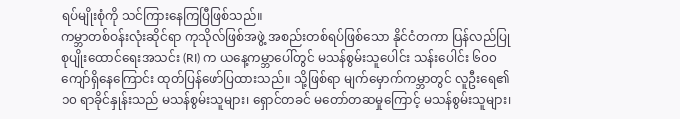ရပ်မျိုးစုံကို သင်ကြားနေကြပြီဖြစ်သည်။
ကမ္ဘာတစ်ဝန်းလုံးဆိုင်ရာ ကုသိုလ်ဖြစ်အဖွဲ့ အစည်းတစ်ရပ်ဖြစ်သော နိုင်ငံတကာ ပြန်လည်ပြုစုပျိုးထောင်ရေးအသင်း (RI) က ယနေ့ကမ္ဘာပေါ်တွင် မသန်စွမ်းသူပေါင်း သန်းပေါင်း ၆၀၀ ကျော်ရှိနေကြောင်း ထုတ်ပြန်ဖော်ပြထားသည်။ သို့ဖြစ်ရာ မျက်မှောက်ကမ္ဘာတွင် လူဦးရေ၏ ၁၀ ရာခိုင်နှုန်းသည် မသန်စွမ်းသူများ၊ ရှောင်တခင် မတော်တဆမှုကြောင့် မသန်စွမ်းသူများ၊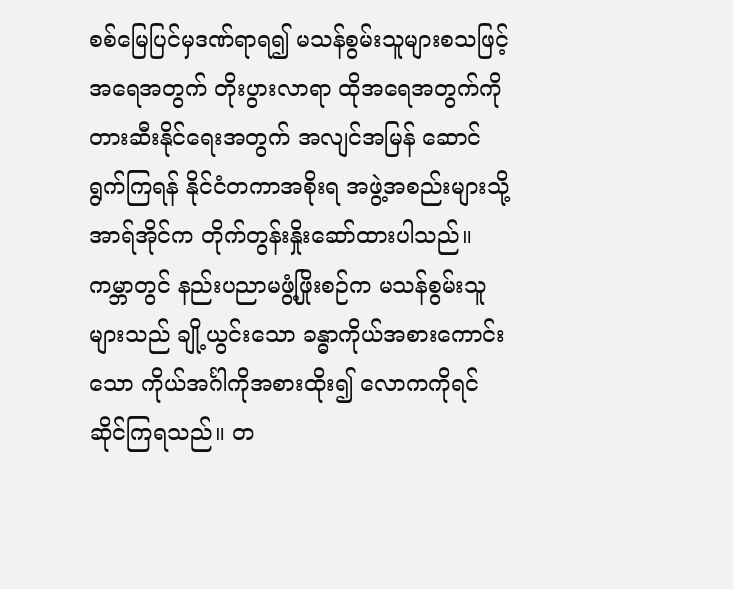စစ်မြေပြင်မှဒဏ်ရာရ၍ မသန်စွမ်းသူများစသဖြင့်အရေအတွက် တိုးပွားလာရာ ထိုအရေအတွက်ကို တားဆီးနိုင်ရေးအတွက် အလျင်အမြန် ဆောင်ရွက်ကြရန် နိုင်ငံတကာအစိုးရ အဖွဲ့အစည်းများသို့ အာရ်အိုင်က တိုက်တွန်းနှိုးဆော်ထားပါသည်။ ကမ္ဘာတွင် နည်းပညာမဖွံ့ဖြိုးစဉ်က မသန်စွမ်းသူများသည် ချို့ယွင်းသော ခန္ဓာကိုယ်အစားကောင်းသော ကိုယ်အင်္ဂါကိုအစားထိုး၍ လောကကိုရင်ဆိုင်ကြရသည်။ တ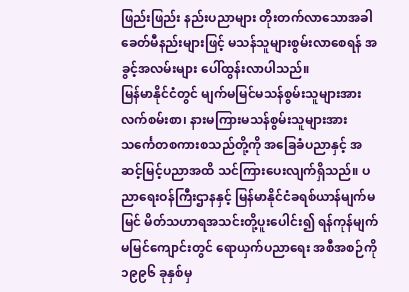ဖြည်းဖြည်း နည်းပညာများ တိုးတက်လာသောအခါ ခေတ်မီနည်းများဖြင့် မသန်သူများစွမ်းလာစေရန် အခွင့်အလမ်းများ ပေါ်ထွန်းလာပါသည်။
မြန်မာနိုင်ငံတွင် မျက်မမြင်မသန်စွမ်းသူများအား လက်စမ်းစာ၊ နားမကြားမသန်စွမ်းသူများအား သင်္ကေတစကားစသည်တို့ကို အခြေခံပညာနှင့် အဆင့်မြင့်ပညာအထိ သင်ကြားပေးလျက်ရှိသည်။ ပညာရေးဝန်ကြီးဌာနနှင့် မြန်မာနိုင်ငံခရစ်ယာန်မျက်မမြင် မိတ်သဟာရအသင်းတို့ပူးပေါင်း၍ ရန်ကုန်မျက်မမြင်ကျောင်းတွင် ရောယှက်ပညာရေး အစီအစဉ်ကို ၁၉၉၆ ခုနှစ်မှ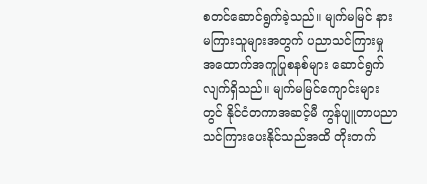စတင်ဆောင်ရွက်ခဲ့သည်။ မျက်မမြင် နားမကြားသူများအတွက် ပညာသင်ကြားမှု အထောက်အကူပြုစနစ်များ ဆောင်ရွက်လျက်ရှိသည်။ မျက်မမြင်ကျောင်းများ တွင် နိုင်ငံတကာအဆင့်မီ ကွန်ပျူတာပညာ သင်ကြားပေးနိုင်သည်အထိ တိုးတက်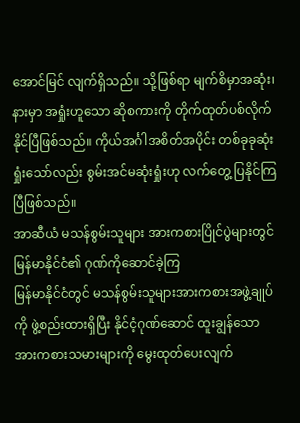အောင်မြင် လျက်ရှိသည်။ သို့ဖြစ်ရာ မျက်စိမှာအဆုံး၊ နားမှာ အရှုံးဟူသော ဆိုစကားကို တိုက်ထုတ်ပစ်လိုက် နိုင်ပြီဖြစ်သည်။ ကိုယ်အင်္ဂါအစိတ်အပိုင်း တစ်ခုခုဆုံးရှုံးသော်လည်း စွမ်းအင်မဆုံးရှုံးဟု လက်တွေ့ ပြနိုင်ကြပြီဖြစ်သည်။
အာဆီယံ မသန်စွမ်းသူများ အားကစားပြိုင်ပွဲများတွင် မြန်မာနိုင်ငံ၏ ဂုဏ်ကိုဆောင်ခဲ့ကြ
မြန်မာနိုင်ငံတွင် မသန်စွမ်းသူများအားကစားအဖွဲ့ချုပ်ကို ဖွဲ့စည်းထားရှိပြီး နိုင်ငံ့ဂုဏ်ဆောင် ထူးချွန်သောအားကစားသမားများကို မွေးထုတ်ပေးလျက်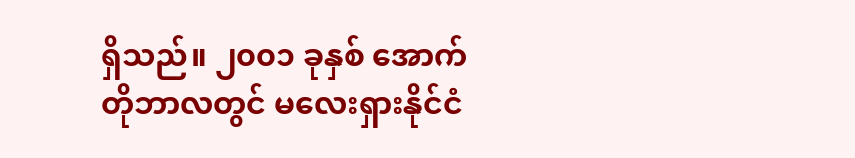ရှိသည်။ ၂၀၀၁ ခုနှစ် အောက်တိုဘာလတွင် မလေးရှားနိုင်ငံ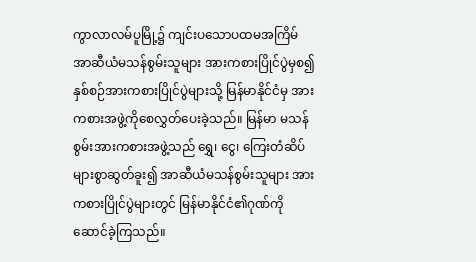ကွာလာလမ်ပူမြို့၌ ကျင်းပသောပထမအကြိမ် အာဆီယံမသန်စွမ်းသူများ အားကစားပြိုင်ပွဲမှစ၍ နှစ်စဉ်အားကစားပြိုင်ပွဲများသို့ မြန်မာနိုင်ငံမှ အားကစားအဖွဲ့ကိုစေလွှတ်ပေးခဲ့သည်။ မြန်မာ မသန်စွမ်းအားကစားအဖွဲ့သည် ရွှေ၊ ငွေ၊ ကြေးတံဆိပ်များစွာဆွတ်ခူး၍ အာဆီယံမသန်စွမ်းသူများ အားကစားပြိုင်ပွဲများတွင် မြန်မာနိုင်ငံ၏ဂုဏ်ကို ဆောင်ခဲ့ကြသည်။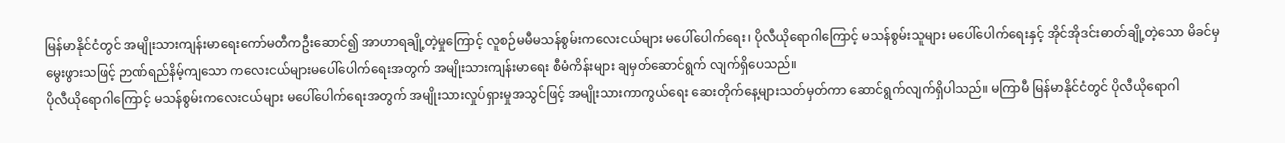မြန်မာနိုင်ငံတွင် အမျိုးသားကျန်းမာရေးကော်မတီကဦးဆောင်၍ အာဟာရချို့တဲ့မှုကြောင့် လူစဉ်မမီမသန်စွမ်းကလေးငယ်များ မပေါ်ပေါက်ရေး၊ ပိုလီယိုရောဂါကြောင့် မသန်စွမ်းသူများ မပေါ်ပေါက်ရေးနှင့် အိုင်အိုဒင်းဓာတ်ချို့တဲ့သော မိခင်မှမွေးဖွားသဖြင့် ဉာဏ်ရည်နိမ့်ကျသော ကလေးငယ်များမပေါ်ပေါက်ရေးအတွက် အမျိုးသားကျန်းမာရေး စီမံကိန်းများ ချမှတ်ဆောင်ရွက် လျက်ရှိပေသည်။
ပိုလီယိုရောဂါကြောင့် မသန်စွမ်းကလေးငယ်များ မပေါ်ပေါက်ရေးအတွက် အမျိုးသားလှုပ်ရှားမှုအသွင်ဖြင့် အမျိုးသားကာကွယ်ရေး ဆေးတိုက်နေ့များသတ်မှတ်ကာ ဆောင်ရွက်လျက်ရှိပါသည်။ မကြာမီ မြန်မာနိုင်ငံတွင် ပိုလီယိုရောဂါ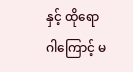နှင့် ထိုရောဂါကြောင့် မ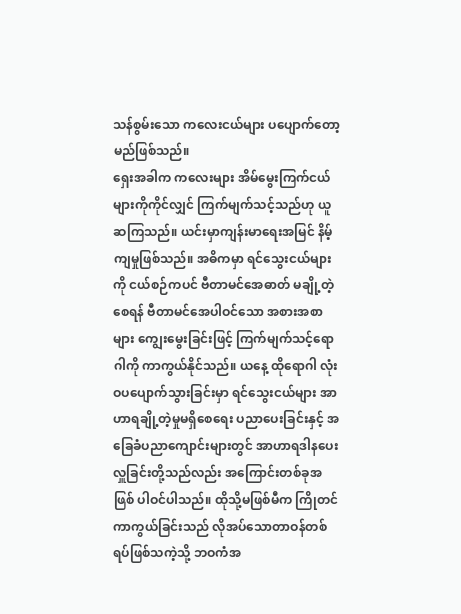သန်စွမ်းသော ကလေးငယ်များ ပပျောက်တော့မည်ဖြစ်သည်။
ရှေးအခါက ကလေးများ အိမ်မွေးကြက်ငယ်များကိုကိုင်လျှင် ကြက်မျက်သင့်သည်ဟု ယူဆကြသည်။ ယင်းမှာကျန်းမာရေးအမြင် နိမ့်ကျမှုဖြစ်သည်။ အဓိကမှာ ရင်သွေးငယ်များကို ငယ်စဉ်ကပင် ဗီတာမင်အေဓာတ် မချို့တဲ့စေရန် ဗီတာမင်အေပါဝင်သော အစားအစာများ ကျွေးမွေးခြင်းဖြင့် ကြက်မျက်သင့်ရောဂါကို ကာကွယ်နိုင်သည်။ ယနေ့ ထိုရောဂါ လုံးဝပပျောက်သွားခြင်းမှာ ရင်သွေးငယ်များ အာဟာရချို့တဲ့မှုမရှိစေရေး ပညာပေးခြင်းနှင့် အခြေခံပညာကျောင်းများတွင် အာဟာရဒါနပေးလှူခြင်းတို့သည်လည်း အကြောင်းတစ်ခုအဖြစ် ပါဝင်ပါသည်။ ထိုသို့မဖြစ်မီက ကြိုတင်ကာကွယ်ခြင်းသည် လိုအပ်သောတာဝန်တစ်ရပ်ဖြစ်သကဲ့သို့ ဘဝကံအ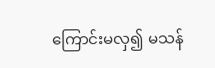ကြောင်းမလှ၍ မသန်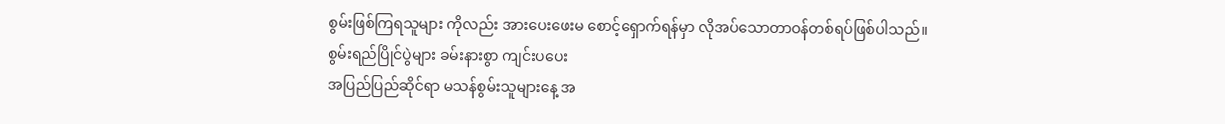စွမ်းဖြစ်ကြရသူများ ကိုလည်း အားပေးဖေးမ စောင့်ရှောက်ရန်မှာ လိုအပ်သောတာဝန်တစ်ရပ်ဖြစ်ပါသည်။
စွမ်းရည်ပြိုင်ပွဲများ ခမ်းနားစွာ ကျင်းပပေး
အပြည်ပြည်ဆိုင်ရာ မသန်စွမ်းသူများနေ့ အ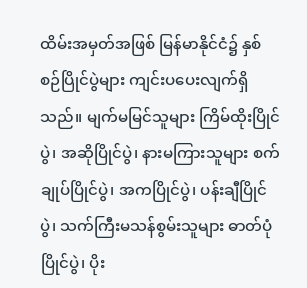ထိမ်းအမှတ်အဖြစ် မြန်မာနိုင်ငံ၌ နှစ်စဉ်ပြိုင်ပွဲများ ကျင်းပပေးလျက်ရှိသည်။ မျက်မမြင်သူများ ကြိမ်ထိုးပြိုင်ပွဲ၊ အဆိုပြိုင်ပွဲ၊ နားမကြားသူများ စက်ချုပ်ပြိုင်ပွဲ၊ အကပြိုင်ပွဲ၊ ပန်းချီပြိုင်ပွဲ၊ သက်ကြီးမသန်စွမ်းသူများ ဓာတ်ပုံပြိုင်ပွဲ၊ ပိုး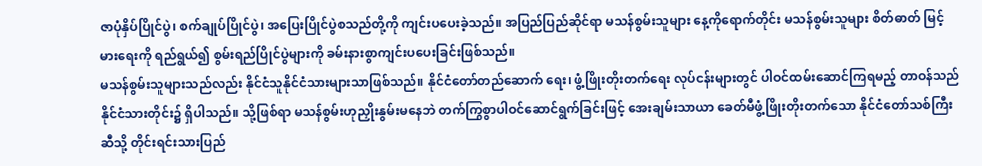ဇာပုံနှိပ်ပြိုင်ပွဲ၊ စက်ချုပ်ပြိုင်ပွဲ၊ အပြေးပြိုင်ပွဲစသည်တို့ကို ကျင်းပပေးခဲ့သည်။ အပြည်ပြည်ဆိုင်ရာ မသန်စွမ်းသူများ နေ့ကိုရောက်တိုင်း မသန်စွမ်းသူများ စိတ်ဓာတ် မြင့်မားရေးကို ရည်ရွယ်၍ စွမ်းရည်ပြိုင်ပွဲများကို ခမ်းနားစွာကျင်းပပေးခြင်းဖြစ်သည်။
မသန်စွမ်းသူများသည်လည်း နိုင်ငံသူနိုင်ငံသားများသာဖြစ်သည်။ နိုင်ငံတော်တည်ဆောက် ရေး၊ ဖွံ့ဖြိုးတိုးတက်ရေး လုပ်ငန်းများတွင် ပါဝင်ထမ်းဆောင်ကြရမည့် တာဝန်သည် နိုင်ငံသားတိုင်း၌ ရှိပါသည်။ သို့ဖြစ်ရာ မသန်စွမ်းဟုညှိုးနွမ်းမနေဘဲ တက်ကြွစွာပါဝင်ဆောင်ရွက်ခြင်းဖြင့် အေးချမ်းသာယာ ခေတ်မီဖွံ့ဖြိုးတိုးတက်သော နိုင်ငံတော်သစ်ကြီးဆီသို့ တိုင်းရင်းသားပြည်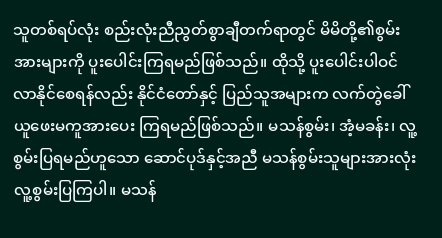သူတစ်ရပ်လုံး စည်းလုံးညီညွတ်စွာချီတက်ရာတွင် မိမိတို့၏စွမ်းအားများကို ပူးပေါင်းကြရမည်ဖြစ်သည်။ ထိုသို့ ပူးပေါင်းပါဝင်လာနိုင်စေရန်လည်း နိုင်ငံတော်နှင့် ပြည်သူအများက လက်တွဲခေါ်ယူဖေးမကူအားပေး ကြရမည်ဖြစ်သည်။ မသန်စွမ်း၊ အံ့မခန်း၊ လူ့စွမ်းပြရမည်ဟူသော ဆောင်ပုဒ်နှင့်အညီ မသန်စွမ်းသူများအားလုံး လူ့စွမ်းပြကြပါ။ မသန်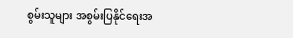စွမ်းသူများ အစွမ်းပြနိုင်ရေးအ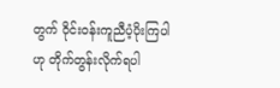တွက် ဝိုင်းဝန်းကူညီပံ့ပိုးကြပါဟု တိုက်တွန်းလိုက်ရပါ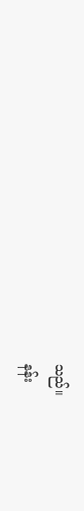သည်။
နန်း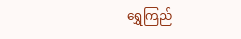ရွှေကြည်